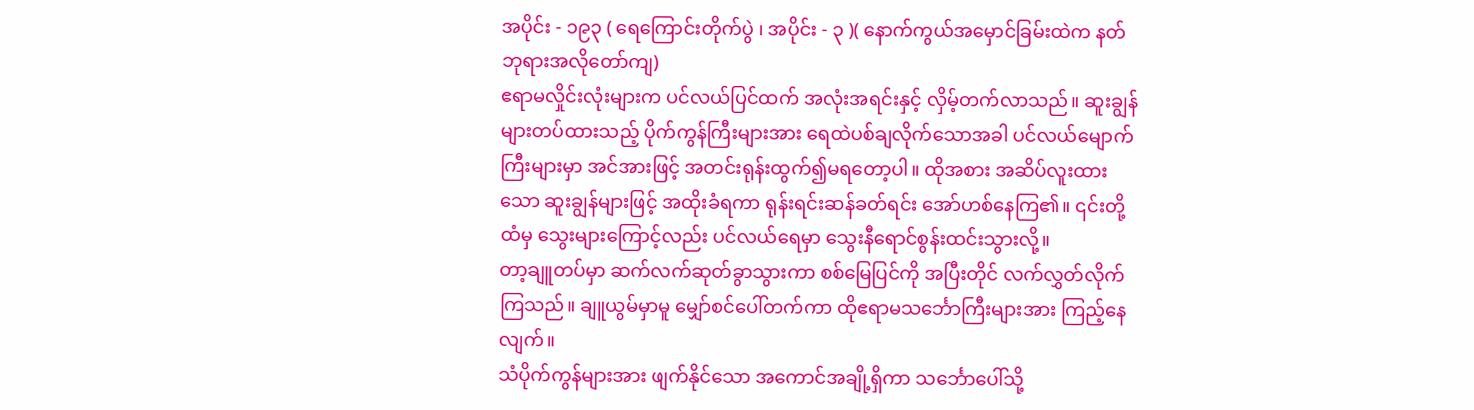အပိုင်း - ၁၉၃ ( ရေကြောင်းတိုက်ပွဲ ၊ အပိုင်း - ၃ )( နောက်ကွယ်အမှောင်ခြမ်းထဲက နတ်ဘုရားအလိုတော်ကျ)
ဧရာမလှိုင်းလုံးများက ပင်လယ်ပြင်ထက် အလုံးအရင်းနှင့် လှိမ့်တက်လာသည်။ ဆူးချွန်များတပ်ထားသည့် ပိုက်ကွန်ကြီးများအား ရေထဲပစ်ချလိုက်သောအခါ ပင်လယ်မျောက်ကြီးများမှာ အင်အားဖြင့် အတင်းရုန်းထွက်၍မရတော့ပါ။ ထိုအစား အဆိပ်လူးထားသော ဆူးချွန်များဖြင့် အထိုးခံရကာ ရုန်းရင်းဆန်ခတ်ရင်း အော်ဟစ်နေကြ၏။ ၎င်းတို့ထံမှ သွေးများကြောင့်လည်း ပင်လယ်ရေမှာ သွေးနီရောင်စွန်းထင်းသွားလို့။
တာ့ချူတပ်မှာ ဆက်လက်ဆုတ်ခွာသွားကာ စစ်မြေပြင်ကို အပြီးတိုင် လက်လွှတ်လိုက်ကြသည်။ ချူယွမ်မှာမူ မျှော်စင်ပေါ်တက်ကာ ထိုဧရာမသင်္ဘောကြီးများအား ကြည့်နေလျက်။
သံပိုက်ကွန်များအား ဖျက်နိုင်သော အကောင်အချို့ရှိကာ သင်္ဘောပေါ်သို့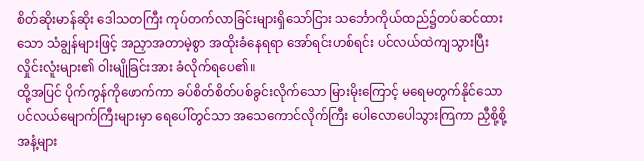စိတ်ဆိုးမာန်ဆိုး ဒေါသတကြီး ကုပ်တက်လာခြင်းများရှိသော်ငြား သင်္ဘောကိုယ်ထည်၌တပ်ဆင်ထားသော သံချွန်များဖြင့် အညှာအတာမဲ့စွာ အထိုးခံနေရရာ အော်ရင်းဟစ်ရင်း ပင်လယ်ထဲကျသွားပြီး လှိုင်းလူံးများ၏ ဝါးမျိုခြင်းအား ခံလိုက်ရပေ၏။
ထို့အပြင် ပိုက်ကွန်ကိုဖောက်ကာ ခပ်စိတ်စိတ်ပစ်ခွင်းလိုက်သော မြားမိုးကြောင့် မရေမတွက်နိုင်သော ပင်လယ်မျောက်ကြီးများမှာ ရေပေါ်တွင်သာ အသေကောင်လိုက်ကြီး ပေါလောပေါသွားကြကာ ညှီစို့စို့အနံ့များ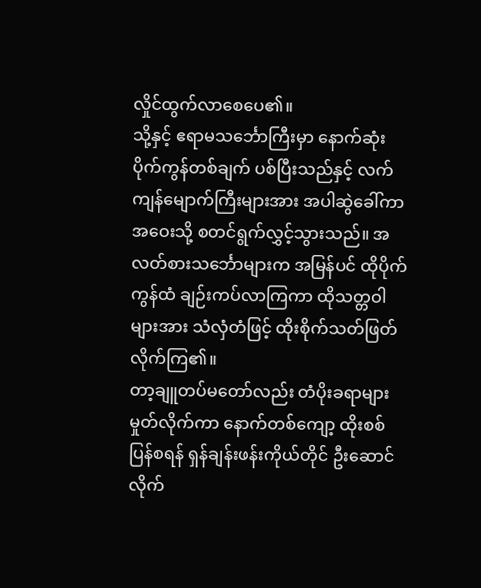လှိုင်ထွက်လာစေပေ၏။
သို့နှင့် ဧရာမသင်္ဘောကြီးမှာ နောက်ဆုံးပိုက်ကွန်တစ်ချက် ပစ်ပြီးသည်နှင့် လက်ကျန်မျောက်ကြီးများအား အပါဆွဲခေါ်ကာ အဝေးသို့ စတင်ရွက်လွှင့်သွားသည်။ အလတ်စားသင်္ဘောများက အမြန်ပင် ထိုပိုက်ကွန်ထံ ချဉ်းကပ်လာကြကာ ထိုသတ္တဝါများအား သံလှံတံဖြင့် ထိုးစိုက်သတ်ဖြတ်လိုက်ကြ၏။
တာ့ချူတပ်မတော်လည်း တံပိုးခရာများ မှုတ်လိုက်ကာ နောက်တစ်ကျော့ ထိုးစစ်ပြန်စရန် ရှန်ချန်းဖန်းကိုယ်တိုင် ဦးဆောင်လိုက်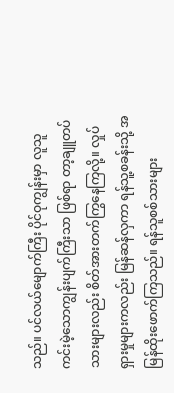သည်။ ပင်လယ်မျောက်ကြီး ပိုင်ဝုကျွန်းမှာ လူသူကင်းမဲ့သောကျွန်းပျက်ကြီးသာ ဖြစ်ရာ တာ့ချူတပ်သားများလည်း စိတ်အားတက်ကြွနေကြလို့။ လှုပ်ရှားမှုများကလည်း မြန်ဆန်လှကာ ရန်သူ့စခန်းသို့ အမြန်ထိုးဖောက်ကြသည်။ ရန်သူစစ်သားများ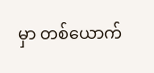မှာ တစ်ယောက်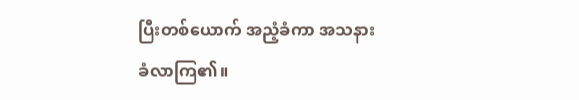ပြီးတစ်ယောက် အညံ့ခံကာ အသနားခံလာကြ၏။